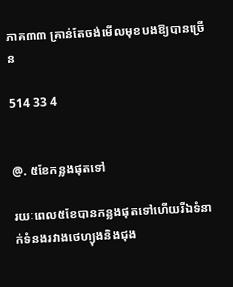ភាគ៣៣ គ្រាន់តែចង់មើលមុខបងឱ្យបានច្រើន

514 33 4


@. ៥ខែកន្លងផុតទៅ

រយៈពេល៥ខែបានកន្លងផុតទៅហើយរីឯទំនាក់ទំនងរវាងថេហ្យុងនិងជុង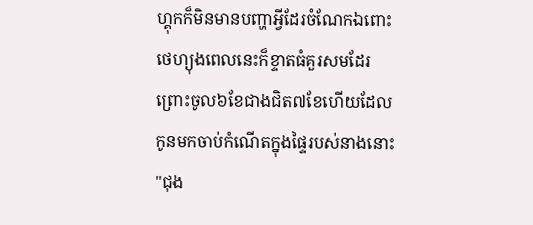ហ្គុកក៏មិនមានបញ្ហាអ្វីដែរចំណែកឯពោះថេហ្យុងពេលនេះក៏ខ្ទាតធំគួរសមដែរព្រោះចូល៦ខែជាងជិត៧ខែហើយដែលកូនមកចាប់កំណើតក្នុងផ្ទៃរបស់នាងនោះ
"ជុង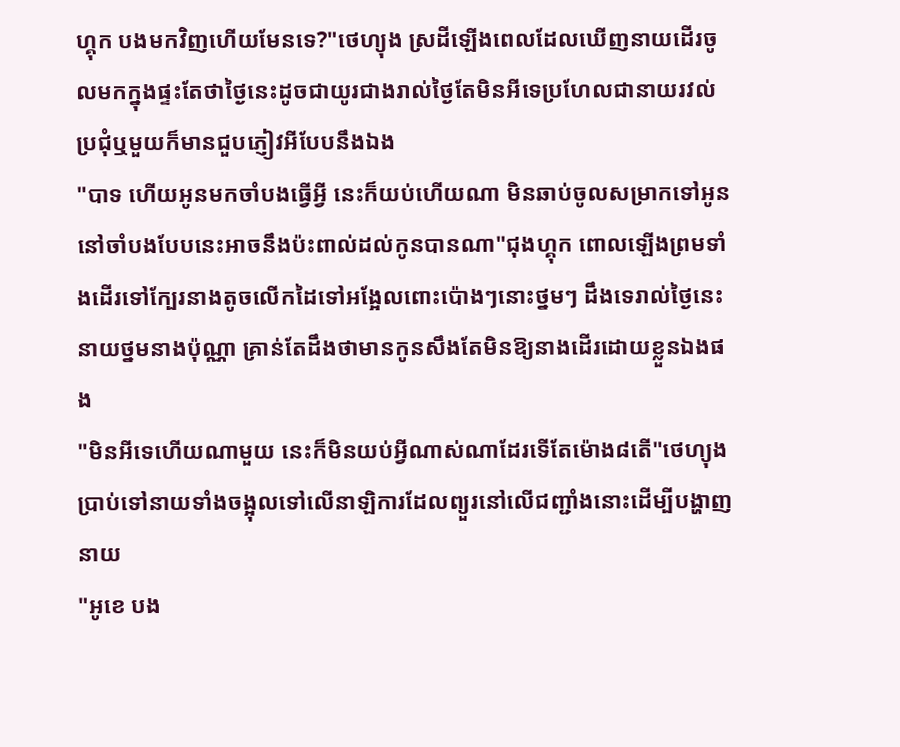ហ្គុក បងមកវិញហើយមែនទេ?"ថេហ្យុង ស្រដីឡើងពេលដែលឃើញនាយដើរចូលមកក្នុងផ្ទះតែថាថ្ងៃនេះដូចជាយូរជាងរាល់ថ្ងៃតែមិនអីទេប្រហែលជានាយរវល់ប្រជុំឬមួយក៏មានជួបភ្ញៀវអីបែបនឹងឯង
"បាទ ហើយអូនមកចាំបងធ្វើអ្វី នេះក៏យប់ហើយណា មិនឆាប់ចូលសម្រាកទៅអូននៅចាំបងបែបនេះអាចនឹងប៉ះពាល់ដល់កូនបានណា"ជុងហ្គុក ពោលឡើងព្រមទាំងដើរទៅក្បែរនាងតូចលើកដៃទៅអង្អែលពោះប៉ោងៗនោះថ្នមៗ ដឹងទេរាល់ថ្ងៃនេះនាយថ្នមនាងប៉ុណ្ណា គ្រាន់តែដឹងថាមានកូនសឹងតែមិនឱ្យនាងដើរដោយខ្លួនឯងផង
"មិនអីទេហើយណាមួយ នេះក៏មិនយប់អ្វីណាស់ណាដែរទើតែម៉ោង៨តើ"ថេហ្យុង ប្រាប់ទៅនាយទាំងចង្អុលទៅលើនាឡិការដែលព្យួរនៅលើជញ្ជាំងនោះដើម្បីបង្ហាញនាយ
"អូខេ បង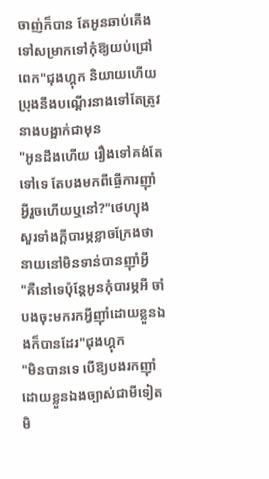ចាញ់ក៏បាន តែអូនឆាប់គើងទៅសម្រាកទៅកុំឱ្យយប់ជ្រៅពេក"ជុងហ្គុក និយាយហើយប្រុងនឹងបណ្តើរនាងទៅតែត្រូវនាងបង្អាក់ជាមុន
"អូនដឹងហើយ រឿងទៅគង់តែទៅទេ តែបងមកពីធ្ចើការញ៉ាំអ្វីរួចហើយឬនៅ?"ថេហ្យុង សួរទាំងក្តីបារម្ភខ្លាចក្រែងថានាយនៅមិនទាន់បានញ៉ាំអ្វី
"គឺនៅទេប៉ុន្តែអូនកុំបារម្ភអី ចាំបងចុះមករកអ្វីញ៉ាំដោយខ្លួនឯងក៏បានដែរ"ជុងហ្គុក
"មិនបានទេ បើឱ្យបងរកញ៉ាំដោយខ្លួនឯងច្បាស់ជាមីទៀតមិ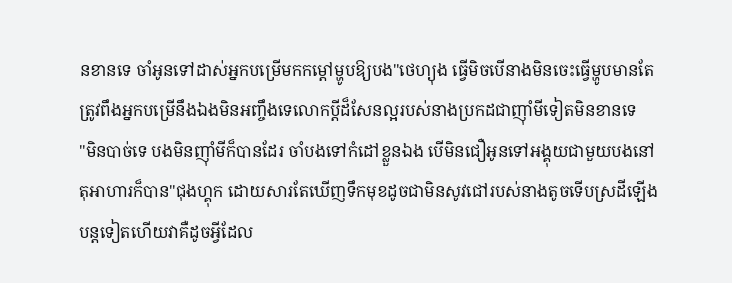នខានទេ ចាំអូនទៅដាស់អ្នកបម្រើមកកម្តៅម្ហូបឱ្យបង"ថេហ្យុង ធ្វើមិចបើនាងមិនចេះធ្វើម្ហូបមានតែត្រូវពឹងអ្នកបម្រើនឹងឯងមិនអញ្ចឹងទេលោកប្តីដ៏សែនល្អរបស់នាងប្រកដជាញ៉ាំមីទៀតមិនខានទេ
"មិនបាច់ទេ បងមិនញ៉ាំមីក៏បានដែរ ចាំបងទៅកំដៅខ្លួនឯង បើមិនជឿអូនទៅអង្គុយជាមួយបងនៅតុអាហារក៏បាន"ជុងហ្គុក ដោយសារតែឃើញទឹកមុខដូចជាមិនសូវជៅរបស់នាងតូចទើបស្រដីឡើងបន្តទៀតហើយវាគឺដូចអ្វីដែល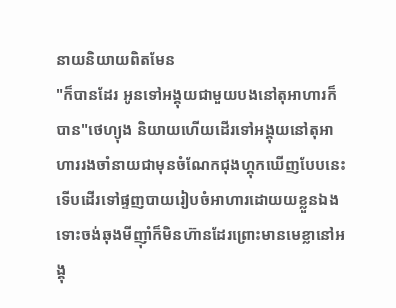នាយនិយាយពិតមែន
"ក៏បានដែរ អូនទៅអង្គុយជាមួយបងនៅតុអាហារក៏បាន"ថេហ្យុង និយាយហើយដើរទៅអង្គុយនៅតុអាហាររងចាំនាយជាមុនចំណែកជុងហ្គុកឃើញបែបនេះទើបដើរទៅផ្ទញបាយរៀបចំអាហារដោយយខ្លួនឯងទោះចង់ឆុងមីញ៉ាំក៏មិនហ៊ានដែរព្រោះមានមេខ្លានៅអង្គុ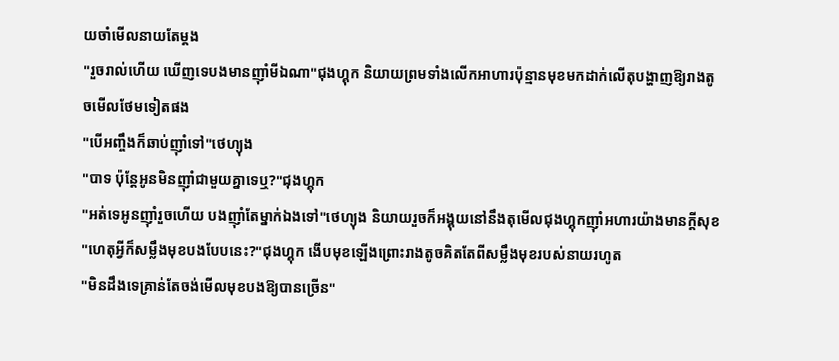យចាំមើលនាយតែម្តង
"រួចរាល់ហើយ ឃើញទេបងមានញ៉ាំមីឯណា"ជុងហ្គុក និយាយព្រមទាំងលើកអាហារប៉ុន្មានមុខមកដាក់លើតុបង្ហាញឱ្យរាងតូចមើលថែមទៀតផង
"បើអញ្ចឹងក៏ឆាប់ញ៉ាំទៅ"ថេហ្យុង
"បាទ ប៉ុន្តែអូនមិនញ៉ាំជាមួយគ្នាទេឬ?"ជុងហ្គុក
"អត់ទេអូនញ៉ាំរួចហើយ បងញ៉ាំតែម្នាក់ឯងទៅ"ថេហ្យុង និយាយរួចក៏អង្គុយនៅនឹងតុមើលជុងហ្គុកញ៉ាំអហារយ៉ាងមានក្តីសុខ
"ហេតុអ្វីក៏សម្លឹងមុខបងបែបនេះ?"ជុងហ្គុក ងើបមុខឡើងព្រោះរាងតូចគិតតែពីសម្លឹងមុខរបស់នាយរហូត
"មិនដឹងទេគ្រាន់តែចង់មើលមុខបងឱ្យបានច្រើន"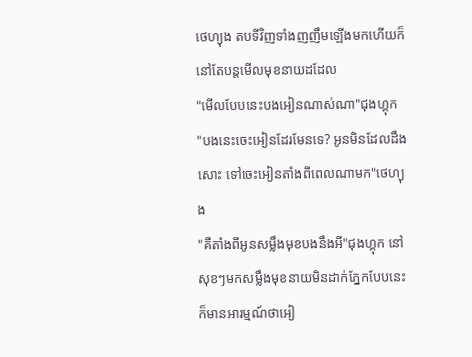ថេហ្យុង តបទីវិញទាំងញញឹមឡើងមកហើយក៏នៅតែបន្តមើលមុខនាយដដែល
"មើលបែបនេះបងអៀនណាស់ណា"ជុងហ្គុក
"បងនេះចេះអៀនដែរមែនទេ? អូនមិនដែលដឹងសោះ ទៅចេះអៀនតាំងពីពេលណាមក"ថេហ្យុង
"គឺតាំងពីអូនសម្លឹងមុខបងនឹងអី"ជុងហ្គុក នៅសុខៗមកសម្លឹងមុខនាយមិនដាក់ភ្នែកបែបនេះក៏មានអារម្មណ៍ថាអៀ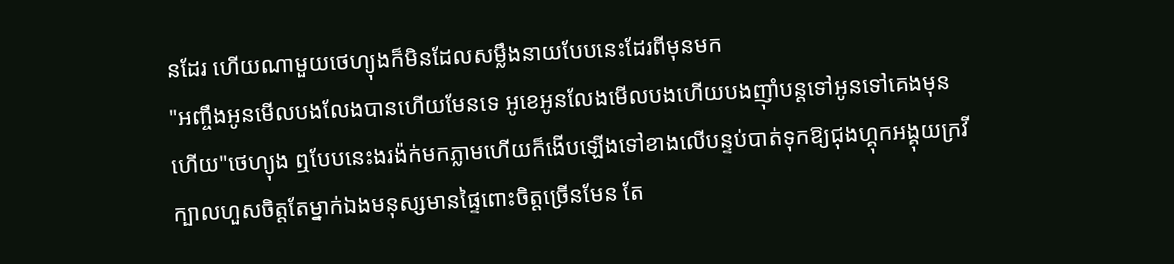នដែរ ហើយណាមួយថេហ្យុងក៏មិនដែលសម្លឹងនាយបែបនេះដែរពីមុនមក
"អញ្ចឹងអូនមើលបងលែងបានហើយមែនទេ អូខេអូនលែងមើលបងហើយបងញ៉ាំបន្តទៅអូនទៅគេងមុនហើយ"ថេហ្យុង ឮបែបនេះងរង៉ក់មកភ្លាមហើយក៏ងើបឡើងទៅខាងលើបន្ទប់បាត់ទុកឱ្យជុងហ្គុកអង្គុយក្រវីក្បាលហួសចិត្តតែម្នាក់ឯងមនុស្សមានផ្ទៃពោះចិត្តច្រើនមែន តែ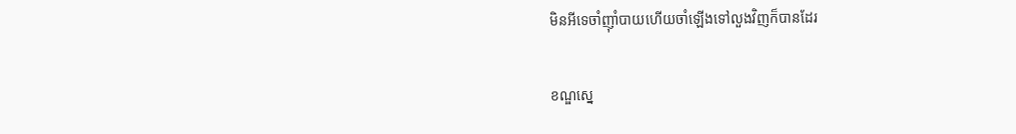មិនអីទេចាំញ៉ាំបាយហើយចាំឡើងទៅលួងវិញក៏បានដែរ

ខណ្ឌស្នេ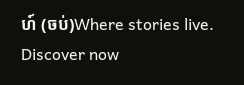ហ៍ (ចប់)Where stories live. Discover now